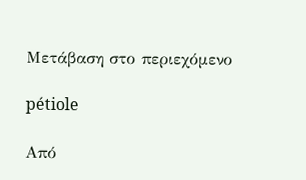Μετάβαση στο περιεχόμενο

pétiole

Από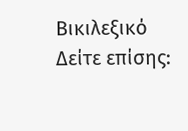Βικιλεξικό
Δείτε επίσης: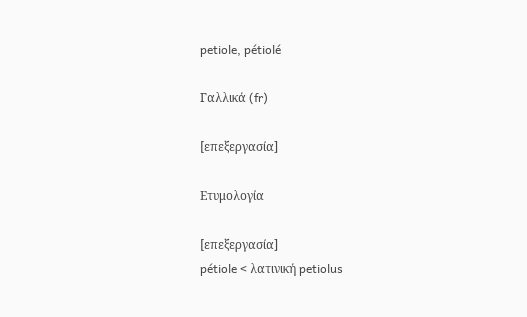petiole, pétiolé

Γαλλικά (fr)

[επεξεργασία]

Ετυμολογία

[επεξεργασία]
pétiole < λατινική petiolus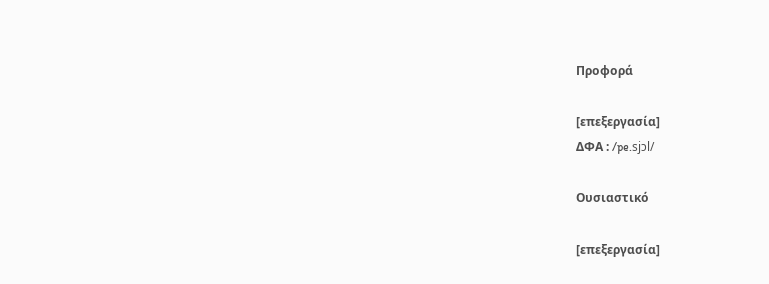Προφορά

[επεξεργασία]
ΔΦΑ : /pe.sjɔl/

Ουσιαστικό

[επεξεργασία]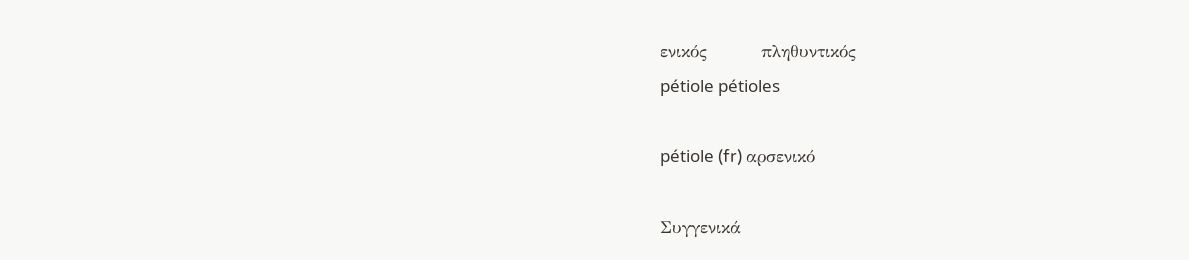ενικός         πληθυντικός
pétiole pétioles

pétiole (fr) αρσενικό

Συγγενικά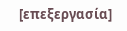[επεξεργασία]